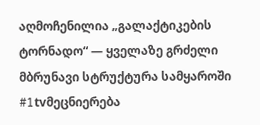აღმოჩენილია „გალაქტიკების ტორნადო“ — ყველაზე გრძელი მბრუნავი სტრუქტურა სამყაროში #1tvმეცნიერება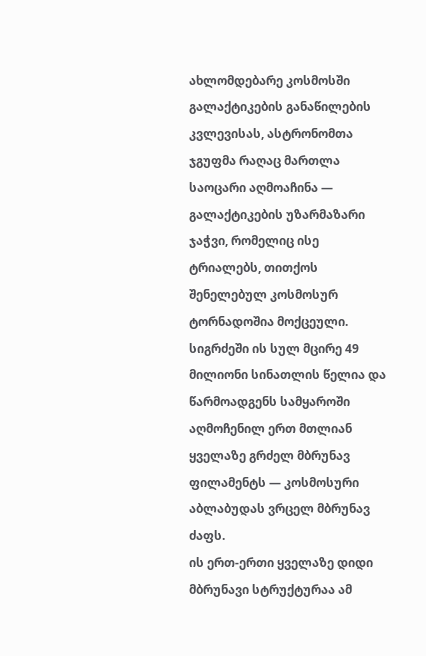ახლომდებარე კოსმოსში გალაქტიკების განაწილების კვლევისას, ასტრონომთა ჯგუფმა რაღაც მართლა საოცარი აღმოაჩინა — გალაქტიკების უზარმაზარი ჯაჭვი, რომელიც ისე ტრიალებს, თითქოს შენელებულ კოსმოსურ ტორნადოშია მოქცეული.
სიგრძეში ის სულ მცირე 49 მილიონი სინათლის წელია და წარმოადგენს სამყაროში აღმოჩენილ ერთ მთლიან ყველაზე გრძელ მბრუნავ ფილამენტს — კოსმოსური აბლაბუდას ვრცელ მბრუნავ ძაფს.
ის ერთ-ერთი ყველაზე დიდი მბრუნავი სტრუქტურაა ამ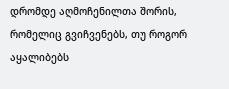დრომდე აღმოჩენილთა შორის, რომელიც გვიჩვენებს, თუ როგორ აყალიბებს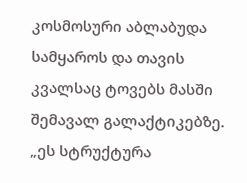კოსმოსური აბლაბუდა სამყაროს და თავის კვალსაც ტოვებს მასში შემავალ გალაქტიკებზე.
„ეს სტრუქტურა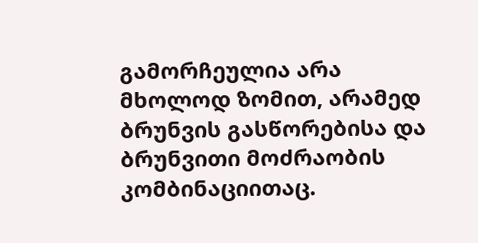გამორჩეულია არა მხოლოდ ზომით, არამედ ბრუნვის გასწორებისა და ბრუნვითი მოძრაობის კომბინაციითაც.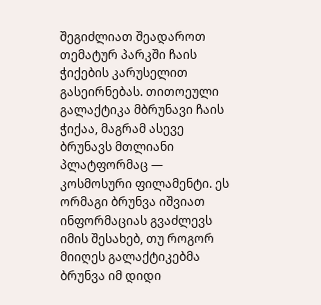შეგიძლიათ შეადაროთ თემატურ პარკში ჩაის ჭიქების კარუსელით გასეირნებას. თითოეული გალაქტიკა მბრუნავი ჩაის ჭიქაა, მაგრამ ასევე ბრუნავს მთლიანი პლატფორმაც — კოსმოსური ფილამენტი. ეს ორმაგი ბრუნვა იშვიათ ინფორმაციას გვაძლევს იმის შესახებ, თუ როგორ მიიღეს გალაქტიკებმა ბრუნვა იმ დიდი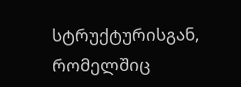სტრუქტურისგან, რომელშიც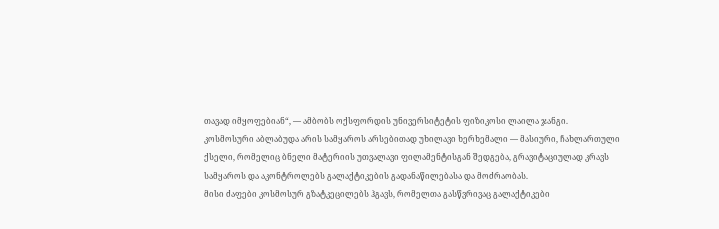თავად იმყოფებიან“, — ამბობს ოქსფორდის უნივერსიტეტის ფიზიკოსი ლაილა ჯანგი.
კოსმოსური აბლაბუდა არის სამყაროს არსებითად უხილავი ხერხემალი — მასიური, ჩახლართული ქსელი, რომელიც ბნელი მატერიის უთვალავი ფილამენტისგან შედგება, გრავიტაციულად კრავს სამყაროს და აკონტროლებს გალაქტიკების გადანაწილებასა და მოძრაობას.
მისი ძაფები კოსმოსურ გზატკეცილებს ჰგავს, რომელთა გასწვრივაც გალაქტიკები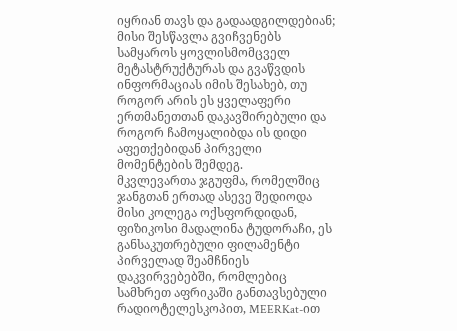იყრიან თავს და გადაადგილდებიან; მისი შესწავლა გვიჩვენებს სამყაროს ყოვლისმომცველ მეტასტრუქტურას და გვაწვდის ინფორმაციას იმის შესახებ, თუ როგორ არის ეს ყველაფერი ერთმანეთთან დაკავშირებული და როგორ ჩამოყალიბდა ის დიდი აფეთქებიდან პირველი მომენტების შემდეგ.
მკვლევართა ჯგუფმა, რომელშიც ჯანგთან ერთად ასევე შედიოდა მისი კოლეგა ოქსფორდიდან, ფიზიკოსი მადალინა ტუდორაჩი, ეს განსაკუთრებული ფილამენტი პირველად შეამჩნიეს დაკვირვებებში, რომლებიც სამხრეთ აფრიკაში განთავსებული რადიოტელესკოპით, MEERKat-ით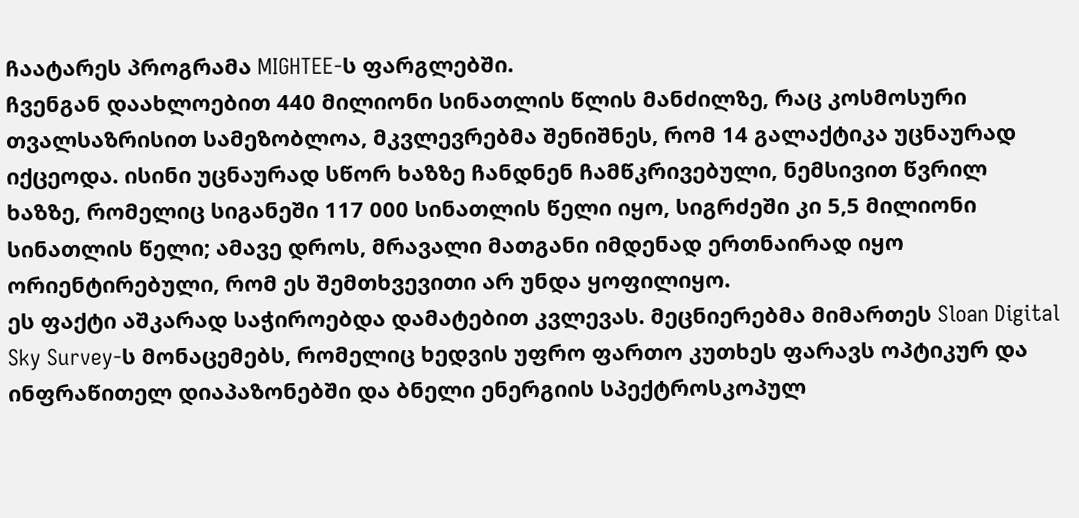ჩაატარეს პროგრამა MIGHTEE-ს ფარგლებში.
ჩვენგან დაახლოებით 440 მილიონი სინათლის წლის მანძილზე, რაც კოსმოსური თვალსაზრისით სამეზობლოა, მკვლევრებმა შენიშნეს, რომ 14 გალაქტიკა უცნაურად იქცეოდა. ისინი უცნაურად სწორ ხაზზე ჩანდნენ ჩამწკრივებული, ნემსივით წვრილ ხაზზე, რომელიც სიგანეში 117 000 სინათლის წელი იყო, სიგრძეში კი 5,5 მილიონი სინათლის წელი; ამავე დროს, მრავალი მათგანი იმდენად ერთნაირად იყო ორიენტირებული, რომ ეს შემთხვევითი არ უნდა ყოფილიყო.
ეს ფაქტი აშკარად საჭიროებდა დამატებით კვლევას. მეცნიერებმა მიმართეს Sloan Digital Sky Survey-ს მონაცემებს, რომელიც ხედვის უფრო ფართო კუთხეს ფარავს ოპტიკურ და ინფრაწითელ დიაპაზონებში და ბნელი ენერგიის სპექტროსკოპულ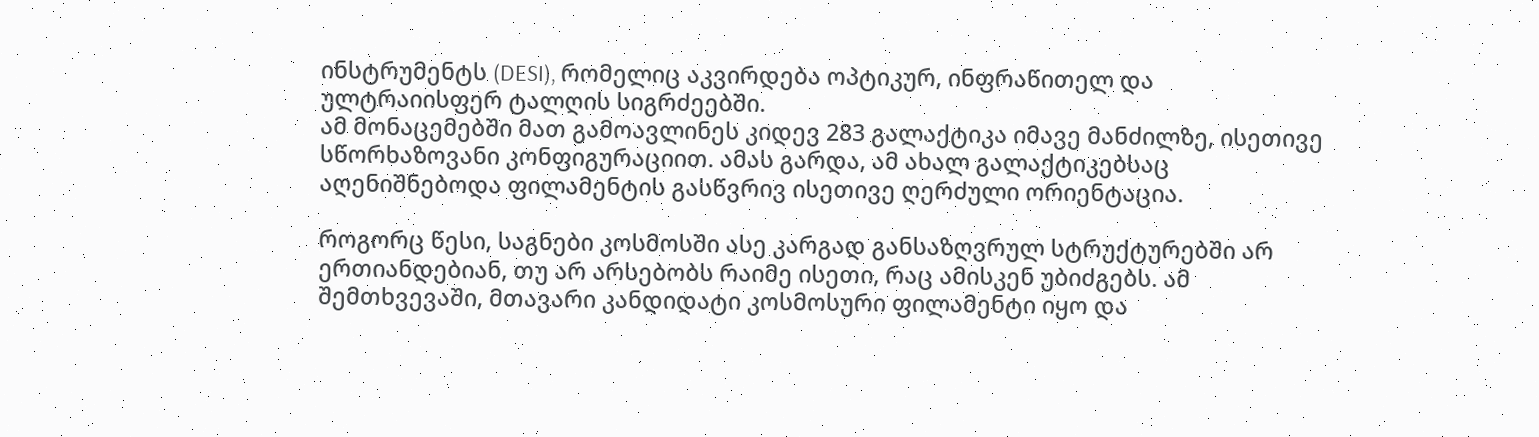ინსტრუმენტს (DESI), რომელიც აკვირდება ოპტიკურ, ინფრაწითელ და ულტრაიისფერ ტალღის სიგრძეებში.
ამ მონაცემებში მათ გამოავლინეს კიდევ 283 გალაქტიკა იმავე მანძილზე, ისეთივე სწორხაზოვანი კონფიგურაციით. ამას გარდა, ამ ახალ გალაქტიკებსაც აღენიშნებოდა ფილამენტის გასწვრივ ისეთივე ღერძული ორიენტაცია.

როგორც წესი, საგნები კოსმოსში ასე კარგად განსაზღვრულ სტრუქტურებში არ ერთიანდებიან, თუ არ არსებობს რაიმე ისეთი, რაც ამისკენ უბიძგებს. ამ შემთხვევაში, მთავარი კანდიდატი კოსმოსური ფილამენტი იყო და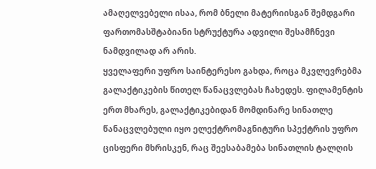ამაღელვებელი ისაა, რომ ბნელი მატერიისგან შემდგარი ფართომასშტაბიანი სტრუქტურა ადვილი შესამჩნევი ნამდვილად არ არის.
ყველაფერი უფრო საინტერესო გახდა, როცა მკვლევრებმა გალაქტიკების წითელ წანაცვლებას ჩახედეს. ფილამენტის ერთ მხარეს, გალაქტიკებიდან მომდინარე სინათლე წანაცვლებული იყო ელექტრომაგნიტური სპექტრის უფრო ცისფერი მხრისკენ, რაც შეესაბამება სინათლის ტალღის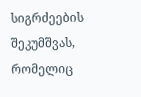სიგრძეების შეკუმშვას, რომელიც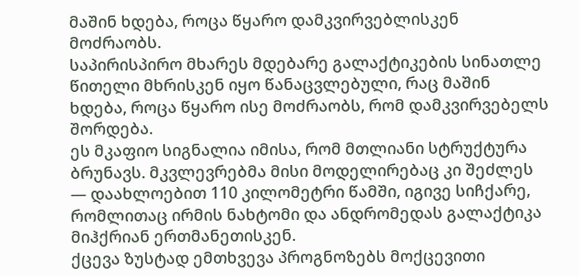მაშინ ხდება, როცა წყარო დამკვირვებლისკენ მოძრაობს.
საპირისპირო მხარეს მდებარე გალაქტიკების სინათლე წითელი მხრისკენ იყო წანაცვლებული, რაც მაშინ ხდება, როცა წყარო ისე მოძრაობს, რომ დამკვირვებელს შორდება.
ეს მკაფიო სიგნალია იმისა, რომ მთლიანი სტრუქტურა ბრუნავს. მკვლევრებმა მისი მოდელირებაც კი შეძლეს — დაახლოებით 110 კილომეტრი წამში, იგივე სიჩქარე, რომლითაც ირმის ნახტომი და ანდრომედას გალაქტიკა მიჰქრიან ერთმანეთისკენ.
ქცევა ზუსტად ემთხვევა პროგნოზებს მოქცევითი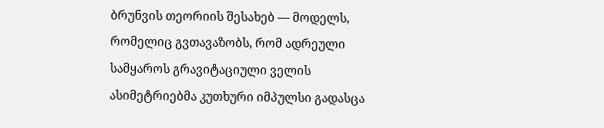ბრუნვის თეორიის შესახებ — მოდელს, რომელიც გვთავაზობს, რომ ადრეული სამყაროს გრავიტაციული ველის ასიმეტრიებმა კუთხური იმპულსი გადასცა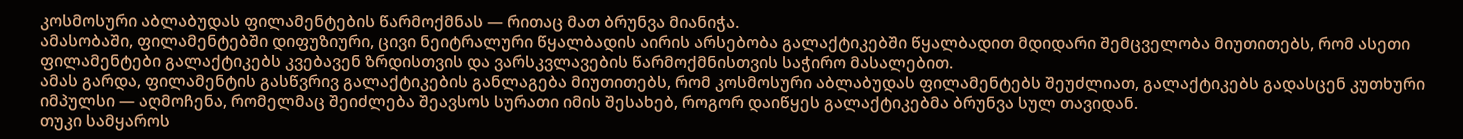კოსმოსური აბლაბუდას ფილამენტების წარმოქმნას — რითაც მათ ბრუნვა მიანიჭა.
ამასობაში, ფილამენტებში დიფუზიური, ცივი ნეიტრალური წყალბადის აირის არსებობა გალაქტიკებში წყალბადით მდიდარი შემცველობა მიუთითებს, რომ ასეთი ფილამენტები გალაქტიკებს კვებავენ ზრდისთვის და ვარსკვლავების წარმოქმნისთვის საჭირო მასალებით.
ამას გარდა, ფილამენტის გასწვრივ გალაქტიკების განლაგება მიუთითებს, რომ კოსმოსური აბლაბუდას ფილამენტებს შეუძლიათ, გალაქტიკებს გადასცენ კუთხური იმპულსი — აღმოჩენა, რომელმაც შეიძლება შეავსოს სურათი იმის შესახებ, როგორ დაიწყეს გალაქტიკებმა ბრუნვა სულ თავიდან.
თუკი სამყაროს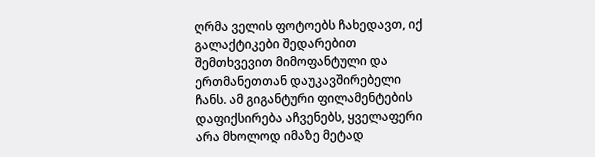ღრმა ველის ფოტოებს ჩახედავთ, იქ გალაქტიკები შედარებით შემთხვევით მიმოფანტული და ერთმანეთთან დაუკავშირებელი ჩანს. ამ გიგანტური ფილამენტების დაფიქსირება აჩვენებს, ყველაფერი არა მხოლოდ იმაზე მეტად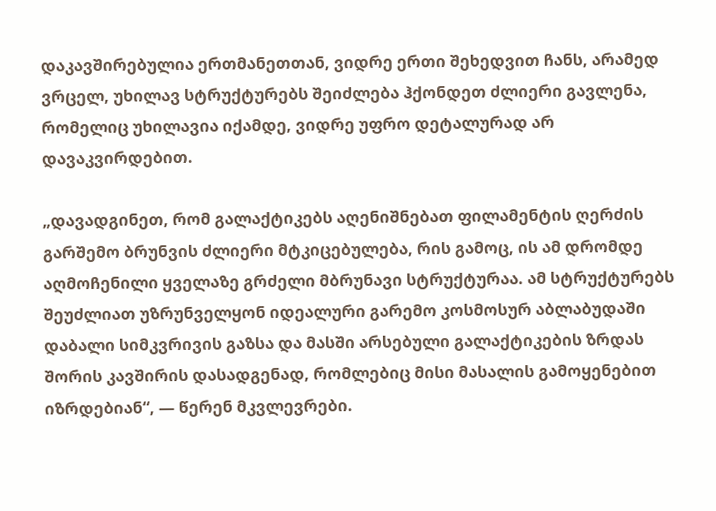დაკავშირებულია ერთმანეთთან, ვიდრე ერთი შეხედვით ჩანს, არამედ ვრცელ, უხილავ სტრუქტურებს შეიძლება ჰქონდეთ ძლიერი გავლენა, რომელიც უხილავია იქამდე, ვიდრე უფრო დეტალურად არ დავაკვირდებით.

„დავადგინეთ, რომ გალაქტიკებს აღენიშნებათ ფილამენტის ღერძის გარშემო ბრუნვის ძლიერი მტკიცებულება, რის გამოც, ის ამ დრომდე აღმოჩენილი ყველაზე გრძელი მბრუნავი სტრუქტურაა. ამ სტრუქტურებს შეუძლიათ უზრუნველყონ იდეალური გარემო კოსმოსურ აბლაბუდაში დაბალი სიმკვრივის გაზსა და მასში არსებული გალაქტიკების ზრდას შორის კავშირის დასადგენად, რომლებიც მისი მასალის გამოყენებით იზრდებიან“, — წერენ მკვლევრები.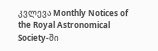კვლევა Monthly Notices of the Royal Astronomical Society-ში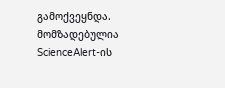გამოქვეყნდა.
მომზადებულია ScienceAlert-ის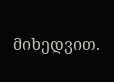მიხედვით.